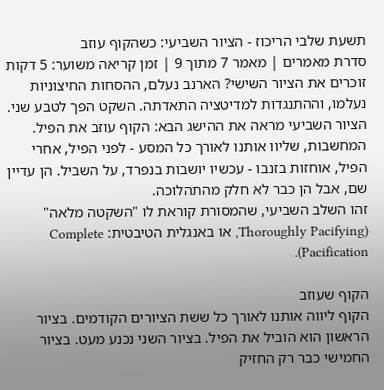תשעת שלבי הריכוז - הציור השביעי: כשהקוף עוזב
סדרת מאמרים | מאמר 7 מתוך 9 | זמן קריאה משוער: 5 דקות
זוכרים את הציור השישי? הארנב נעלם, ההסחות החיצוניות נעלמו, וההתנגדות למדיטציה התאדתה. השקט הפך לטבע שני.
הציור השביעי מראה את ההישג הבא: הקוף עוזב את הפיל. המחשבות, שליוו אותנו לאורך כל המסע - לפני הפיל, אחרי הפיל, אוחזות בזנבו - עכשיו יושבות בנפרד, על השביל. הן עדיין שם, אבל הן כבר לא חלק מהתהלוכה.
זהו השלב השביעי, שהמסורת קוראת לו "השקטה מלאה" (Thoroughly Pacifying, או באנגלית הטיבטית: Complete Pacification).

הקוף שעוזב
הקוף ליווה אותנו לאורך כל ששת הציורים הקודמים. בציור הראשון הוא הוביל את הפיל. בציור השני נכנע מעט. בציור החמישי כבר רק החזיק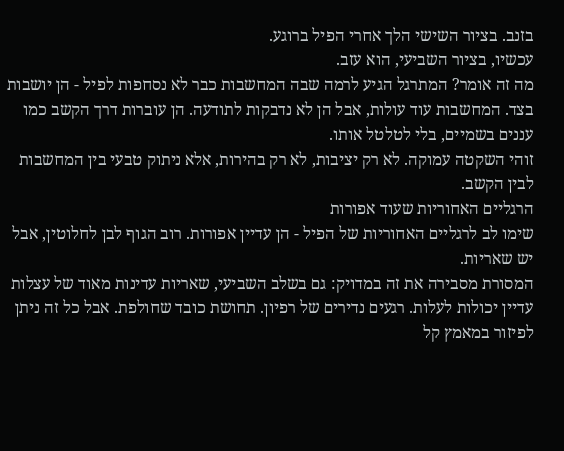בזנב. בציור השישי הלך אחרי הפיל ברוגע.
עכשיו, בציור השביעי, הוא עזב.
מה זה אומר? המתרגל הגיע לרמה שבה המחשבות כבר לא נסחפות לפיל - הן יושבות בצד. המחשבות עוד עולות, אבל הן לא נדבקות לתודעה. הן עוברות דרך הקשב כמו עננים בשמיים, בלי לטלטל אותו.
זוהי השקטה עמוקה. לא רק יציבות, לא רק בהירות, אלא ניתוק טבעי בין המחשבות לבין הקשב.
הרגליים האחוריות שעוד אפורות
שימו לב לרגליים האחוריות של הפיל - הן עדיין אפורות. רוב הגוף לבן לחלוטין, אבל יש שאריות.
המסורת מסבירה את זה במדויק: גם בשלב השביעי, שאריות עדינות מאוד של עצלות עדיין יכולות לעלות. רגעים נדירים של רפיון. תחושת כובד שחולפת. אבל כל זה ניתן לפיזור במאמץ קל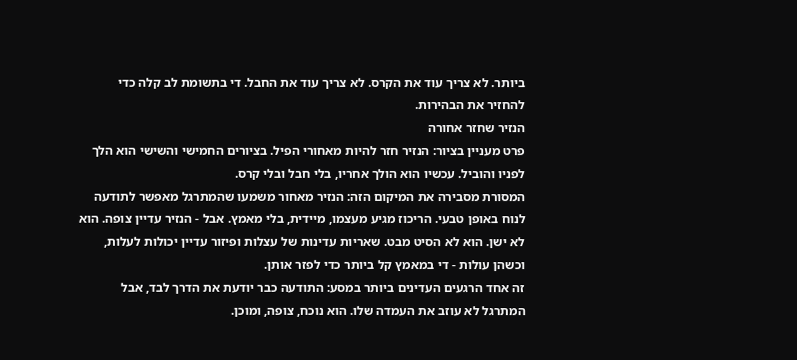ביותר. לא צריך עוד את הקרס. לא צריך עוד את החבל. די בתשומת לב קלה כדי להחזיר את הבהירות.
הנזיר שחזר אחורה
פרט מעניין בציור: הנזיר חזר להיות מאחורי הפיל. בציורים החמישי והשישי הוא הלך לפניו והוביל. עכשיו הוא הולך אחריו, בלי חבל ובלי קרס.
המסורת מסבירה את המיקום הזה: הנזיר מאחור משמעו שהמתרגל מאפשר לתודעה לנוח באופן טבעי. הריכוז מגיע מעצמו, מיידית, בלי מאמץ. אבל - הנזיר עדיין צופה. הוא לא ישן. הוא לא הסיט מבט. שאריות עדינות של עצלות ופיזור עדיין יכולות לעלות, וכשהן עולות - די במאמץ קל ביותר כדי לפזר אותן.
זה אחד הרגעים העדינים ביותר במסע: התודעה כבר יודעת את הדרך לבד, אבל המתרגל לא עוזב את העמדה שלו. הוא נוכח, צופה, ומוכן.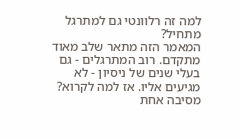למה זה רלוונטי גם למתרגל מתחיל?
המאמר הזה מתאר שלב מאוד מתקדם. רוב המתרגלים - גם בעלי שנים של ניסיון - לא מגיעים אליו. אז למה לקרוא?
מסיבה אחת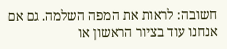חשובה: לראות את המפה השלמה. גם אם אנחנו עוד בציור הראשון או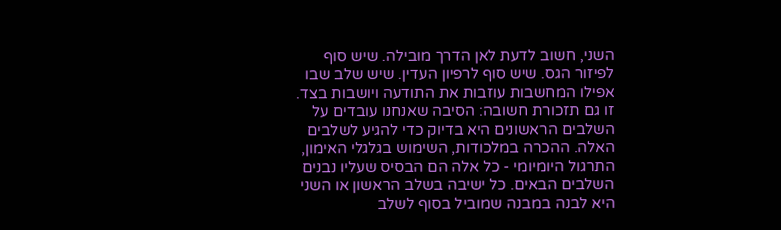השני, חשוב לדעת לאן הדרך מובילה. שיש סוף לפיזור הגס. שיש סוף לרפיון העדין. שיש שלב שבו אפילו המחשבות עוזבות את התודעה ויושבות בצד.
זו גם תזכורת חשובה: הסיבה שאנחנו עובדים על השלבים הראשונים היא בדיוק כדי להגיע לשלבים האלה. ההכרה במלכודות, השימוש בגלגלי האימון, התרגול היומיומי - כל אלה הם הבסיס שעליו נבנים השלבים הבאים. כל ישיבה בשלב הראשון או השני היא לבנה במבנה שמוביל בסוף לשלב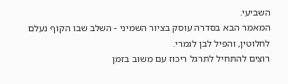השביעי.
המאמר הבא בסדרה עוסק בציור השמיני - השלב שבו הקוף נעלם לחלוטין, והפיל לבן לגמרי.
רוצים להתחיל לתרגל ריכוז עם משוב בזמן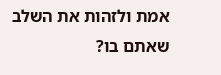אמת ולזהות את השלב שאתם בו?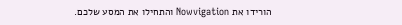הורידו את Nowvigation והתחילו את המסע שלכם.